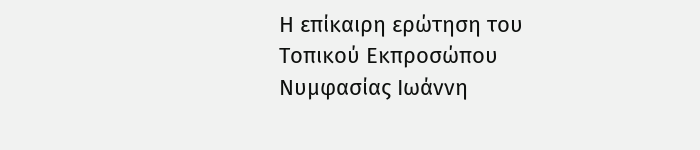Η επίκαιρη ερώτηση του Τοπικού Εκπροσώπου Νυμφασίας Ιωάννη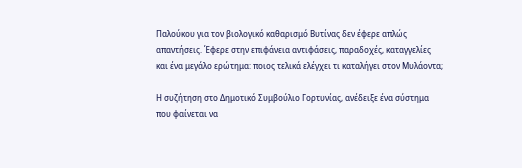Παλούκου για τον βιολογικό καθαρισμό Βυτίνας δεν έφερε απλώς απαντήσεις. Έφερε στην επιφάνεια αντιφάσεις, παραδοχές, καταγγελίες και ένα μεγάλο ερώτημα: ποιος τελικά ελέγχει τι καταλήγει στον Μυλάοντα;

Η συζήτηση στο Δημοτικό Συμβούλιο Γορτυνίας, ανέδειξε ένα σύστημα που φαίνεται να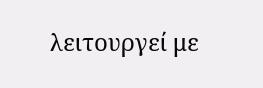λειτουργεί με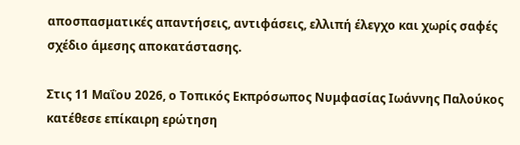αποσπασματικές απαντήσεις, αντιφάσεις, ελλιπή έλεγχο και χωρίς σαφές σχέδιο άμεσης αποκατάστασης.

Στις 11 Μαΐου 2026, ο Τοπικός Εκπρόσωπος Νυμφασίας Ιωάννης Παλούκος κατέθεσε επίκαιρη ερώτηση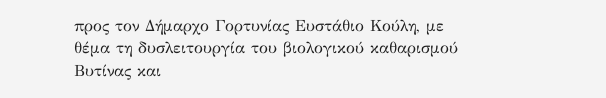προς τον Δήμαρχο Γορτυνίας Ευστάθιο Κούλη, με θέμα τη δυσλειτουργία του βιολογικού καθαρισμού Βυτίνας και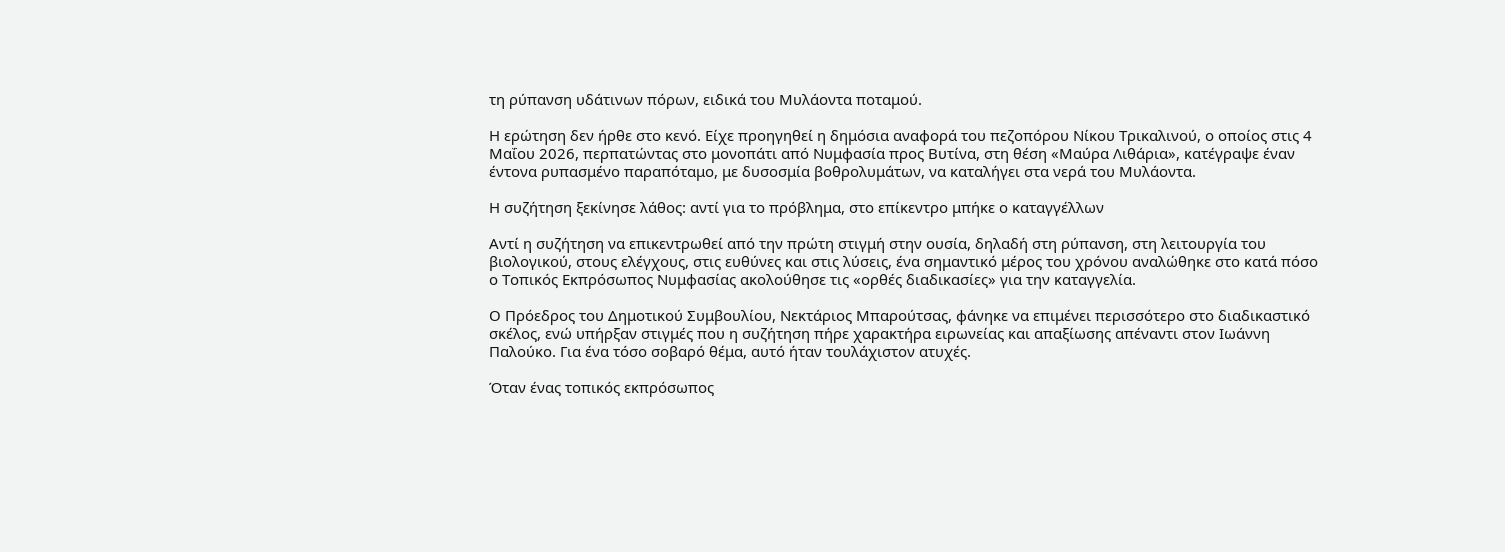τη ρύπανση υδάτινων πόρων, ειδικά του Μυλάοντα ποταμού.

Η ερώτηση δεν ήρθε στο κενό. Είχε προηγηθεί η δημόσια αναφορά του πεζοπόρου Νίκου Τρικαλινoύ, ο οποίος στις 4 Μαΐου 2026, περπατώντας στο μονοπάτι από Νυμφασία προς Βυτίνα, στη θέση «Μαύρα Λιθάρια», κατέγραψε έναν έντονα ρυπασμένο παραπόταμο, με δυσοσμία βοθρολυμάτων, να καταλήγει στα νερά του Μυλάοντα.

Η συζήτηση ξεκίνησε λάθος: αντί για το πρόβλημα, στο επίκεντρο μπήκε ο καταγγέλλων

Αντί η συζήτηση να επικεντρωθεί από την πρώτη στιγμή στην ουσία, δηλαδή στη ρύπανση, στη λειτουργία του βιολογικού, στους ελέγχους, στις ευθύνες και στις λύσεις, ένα σημαντικό μέρος του χρόνου αναλώθηκε στο κατά πόσο ο Τοπικός Εκπρόσωπος Νυμφασίας ακολούθησε τις «ορθές διαδικασίες» για την καταγγελία.

Ο Πρόεδρος του Δημοτικού Συμβουλίου, Νεκτάριος Μπαρούτσας, φάνηκε να επιμένει περισσότερο στο διαδικαστικό σκέλος, ενώ υπήρξαν στιγμές που η συζήτηση πήρε χαρακτήρα ειρωνείας και απαξίωσης απέναντι στον Ιωάννη Παλούκο. Για ένα τόσο σοβαρό θέμα, αυτό ήταν τουλάχιστον ατυχές.

Όταν ένας τοπικός εκπρόσωπος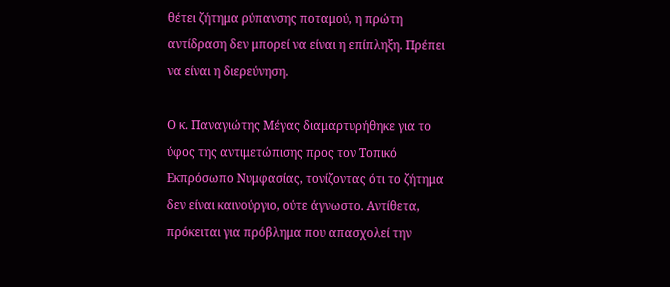θέτει ζήτημα ρύπανσης ποταμού, η πρώτη αντίδραση δεν μπορεί να είναι η επίπληξη. Πρέπει να είναι η διερεύνηση.

Ο κ. Παναγιώτης Μέγας διαμαρτυρήθηκε για το ύφος της αντιμετώπισης προς τον Τοπικό Εκπρόσωπο Νυμφασίας, τονίζοντας ότι το ζήτημα δεν είναι καινούργιο, ούτε άγνωστο. Αντίθετα, πρόκειται για πρόβλημα που απασχολεί την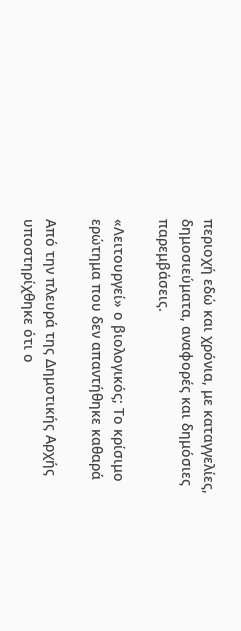περιοχή εδώ και χρόνια, με καταγγελίες, δημοσιεύματα, αναφορές και δημόσιες παρεμβάσεις.

«Λειτουργεί» ο βιολογικός; Το κρίσιμο ερώτημα που δεν απαντήθηκε καθαρά

Από την πλευρά της Δημοτικής Αρχής υποστηρίχθηκε ότι ο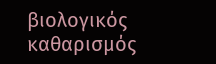βιολογικός καθαρισμός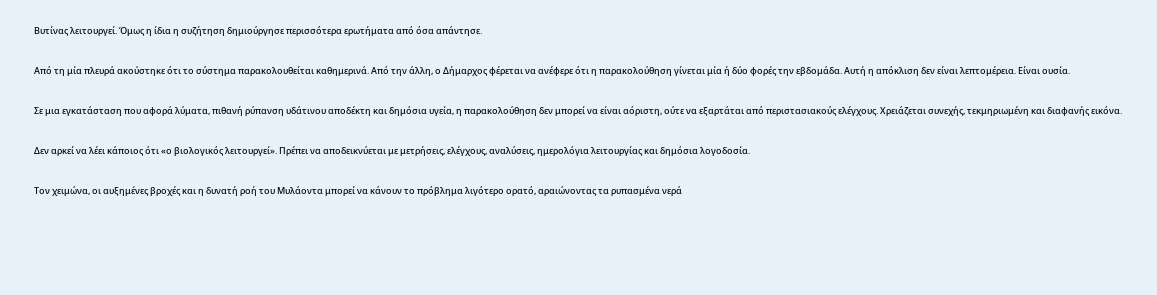Βυτίνας λειτουργεί. Όμως η ίδια η συζήτηση δημιούργησε περισσότερα ερωτήματα από όσα απάντησε.

Από τη μία πλευρά ακούστηκε ότι το σύστημα παρακολουθείται καθημερινά. Από την άλλη, ο Δήμαρχος φέρεται να ανέφερε ότι η παρακολούθηση γίνεται μία ή δύο φορές την εβδομάδα. Αυτή η απόκλιση δεν είναι λεπτομέρεια. Είναι ουσία.

Σε μια εγκατάσταση που αφορά λύματα, πιθανή ρύπανση υδάτινου αποδέκτη και δημόσια υγεία, η παρακολούθηση δεν μπορεί να είναι αόριστη, ούτε να εξαρτάται από περιστασιακούς ελέγχους. Χρειάζεται συνεχής, τεκμηριωμένη και διαφανής εικόνα.

Δεν αρκεί να λέει κάποιος ότι «ο βιολογικός λειτουργεί». Πρέπει να αποδεικνύεται με μετρήσεις, ελέγχους, αναλύσεις, ημερολόγια λειτουργίας και δημόσια λογοδοσία.

Τον χειμώνα, οι αυξημένες βροχές και η δυνατή ροή του Μυλάοντα μπορεί να κάνουν το πρόβλημα λιγότερο ορατό, αραιώνοντας τα ρυπασμένα νερά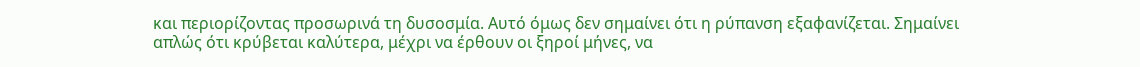και περιορίζοντας προσωρινά τη δυσοσμία. Αυτό όμως δεν σημαίνει ότι η ρύπανση εξαφανίζεται. Σημαίνει απλώς ότι κρύβεται καλύτερα, μέχρι να έρθουν οι ξηροί μήνες, να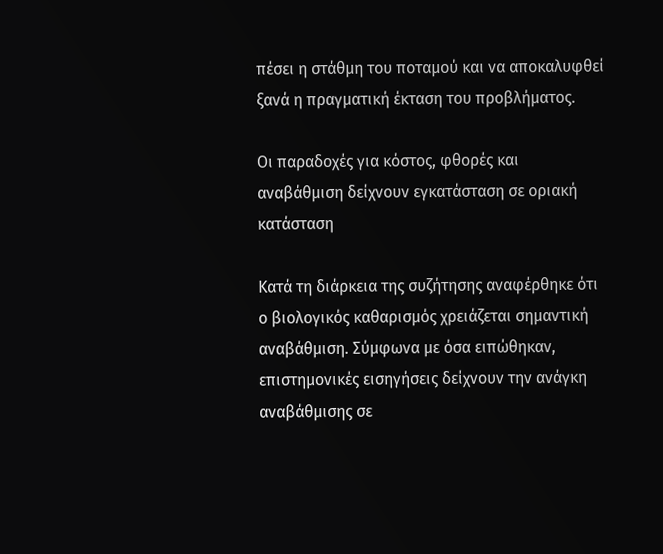πέσει η στάθμη του ποταμού και να αποκαλυφθεί ξανά η πραγματική έκταση του προβλήματος.

Οι παραδοχές για κόστος, φθορές και αναβάθμιση δείχνουν εγκατάσταση σε οριακή κατάσταση

Κατά τη διάρκεια της συζήτησης αναφέρθηκε ότι ο βιολογικός καθαρισμός χρειάζεται σημαντική αναβάθμιση. Σύμφωνα με όσα ειπώθηκαν, επιστημονικές εισηγήσεις δείχνουν την ανάγκη αναβάθμισης σε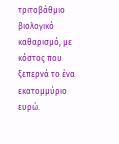τριτοβάθμιο βιολογικό καθαρισμό, με κόστος που ξεπερνά το ένα εκατομμύριο ευρώ.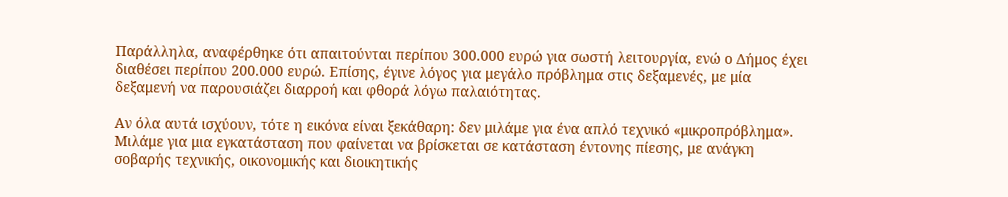Παράλληλα, αναφέρθηκε ότι απαιτούνται περίπου 300.000 ευρώ για σωστή λειτουργία, ενώ ο Δήμος έχει διαθέσει περίπου 200.000 ευρώ. Επίσης, έγινε λόγος για μεγάλο πρόβλημα στις δεξαμενές, με μία δεξαμενή να παρουσιάζει διαρροή και φθορά λόγω παλαιότητας.

Αν όλα αυτά ισχύουν, τότε η εικόνα είναι ξεκάθαρη: δεν μιλάμε για ένα απλό τεχνικό «μικροπρόβλημα». Μιλάμε για μια εγκατάσταση που φαίνεται να βρίσκεται σε κατάσταση έντονης πίεσης, με ανάγκη σοβαρής τεχνικής, οικονομικής και διοικητικής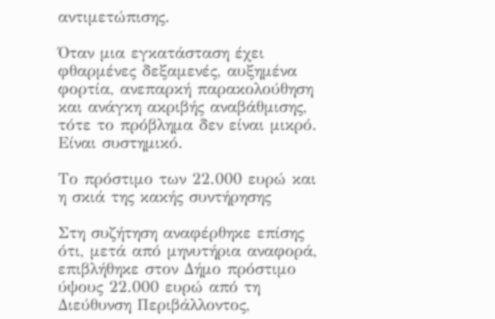αντιμετώπισης.

Όταν μια εγκατάσταση έχει φθαρμένες δεξαμενές, αυξημένα φορτία, ανεπαρκή παρακολούθηση και ανάγκη ακριβής αναβάθμισης, τότε το πρόβλημα δεν είναι μικρό. Είναι συστημικό.

Το πρόστιμο των 22.000 ευρώ και η σκιά της κακής συντήρησης

Στη συζήτηση αναφέρθηκε επίσης ότι, μετά από μηνυτήρια αναφορά, επιβλήθηκε στον Δήμο πρόστιμο ύψους 22.000 ευρώ από τη Διεύθυνση Περιβάλλοντος,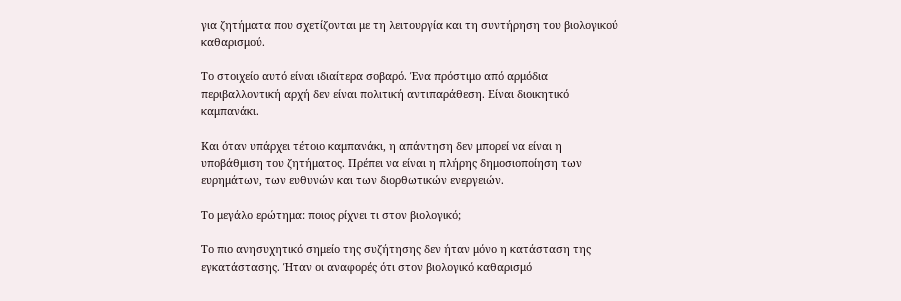για ζητήματα που σχετίζονται με τη λειτουργία και τη συντήρηση του βιολογικού καθαρισμού.

Το στοιχείο αυτό είναι ιδιαίτερα σοβαρό. Ένα πρόστιμο από αρμόδια περιβαλλοντική αρχή δεν είναι πολιτική αντιπαράθεση. Είναι διοικητικό καμπανάκι.

Και όταν υπάρχει τέτοιο καμπανάκι, η απάντηση δεν μπορεί να είναι η υποβάθμιση του ζητήματος. Πρέπει να είναι η πλήρης δημοσιοποίηση των ευρημάτων, των ευθυνών και των διορθωτικών ενεργειών.

Το μεγάλο ερώτημα: ποιος ρίχνει τι στον βιολογικό;

Το πιο ανησυχητικό σημείο της συζήτησης δεν ήταν μόνο η κατάσταση της εγκατάστασης. Ήταν οι αναφορές ότι στον βιολογικό καθαρισμό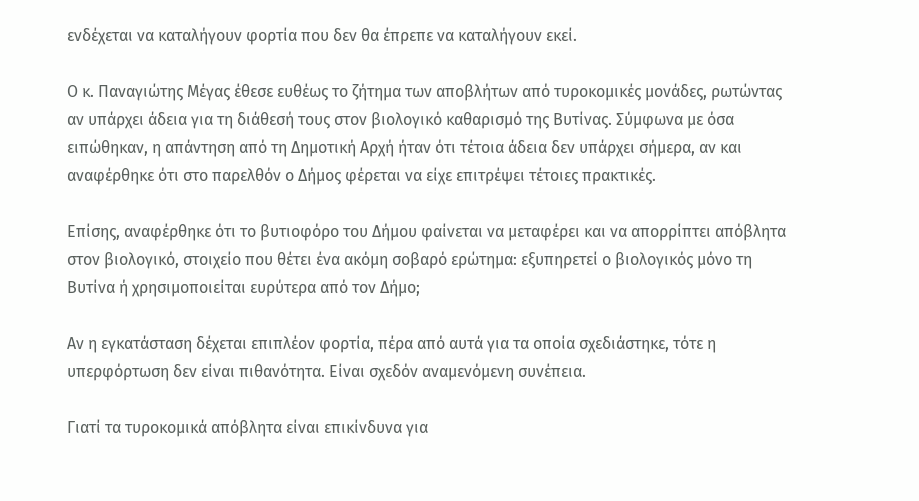ενδέχεται να καταλήγουν φορτία που δεν θα έπρεπε να καταλήγουν εκεί.

Ο κ. Παναγιώτης Μέγας έθεσε ευθέως το ζήτημα των αποβλήτων από τυροκομικές μονάδες, ρωτώντας αν υπάρχει άδεια για τη διάθεσή τους στον βιολογικό καθαρισμό της Βυτίνας. Σύμφωνα με όσα ειπώθηκαν, η απάντηση από τη Δημοτική Αρχή ήταν ότι τέτοια άδεια δεν υπάρχει σήμερα, αν και αναφέρθηκε ότι στο παρελθόν ο Δήμος φέρεται να είχε επιτρέψει τέτοιες πρακτικές.

Επίσης, αναφέρθηκε ότι το βυτιοφόρο του Δήμου φαίνεται να μεταφέρει και να απορρίπτει απόβλητα στον βιολογικό, στοιχείο που θέτει ένα ακόμη σοβαρό ερώτημα: εξυπηρετεί ο βιολογικός μόνο τη Βυτίνα ή χρησιμοποιείται ευρύτερα από τον Δήμο;

Αν η εγκατάσταση δέχεται επιπλέον φορτία, πέρα από αυτά για τα οποία σχεδιάστηκε, τότε η υπερφόρτωση δεν είναι πιθανότητα. Είναι σχεδόν αναμενόμενη συνέπεια.

Γιατί τα τυροκομικά απόβλητα είναι επικίνδυνα για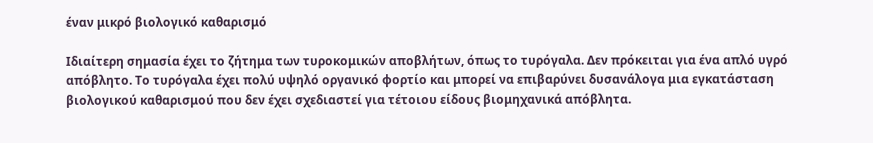έναν μικρό βιολογικό καθαρισμό

Ιδιαίτερη σημασία έχει το ζήτημα των τυροκομικών αποβλήτων, όπως το τυρόγαλα. Δεν πρόκειται για ένα απλό υγρό απόβλητο. Το τυρόγαλα έχει πολύ υψηλό οργανικό φορτίο και μπορεί να επιβαρύνει δυσανάλογα μια εγκατάσταση βιολογικού καθαρισμού που δεν έχει σχεδιαστεί για τέτοιου είδους βιομηχανικά απόβλητα.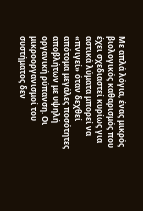Με απλά λόγια, ένας μικρός βιολογικός καθαρισμός που έχει σχεδιαστεί κυρίως για αστικά λύματα μπορεί να «πνιγεί» όταν δεχθεί απότομα μεγάλες ποσότητες αποβλήτων με υψηλή οργανική ρύπανση. Οι μικροοργανισμοί του συστήματος δεν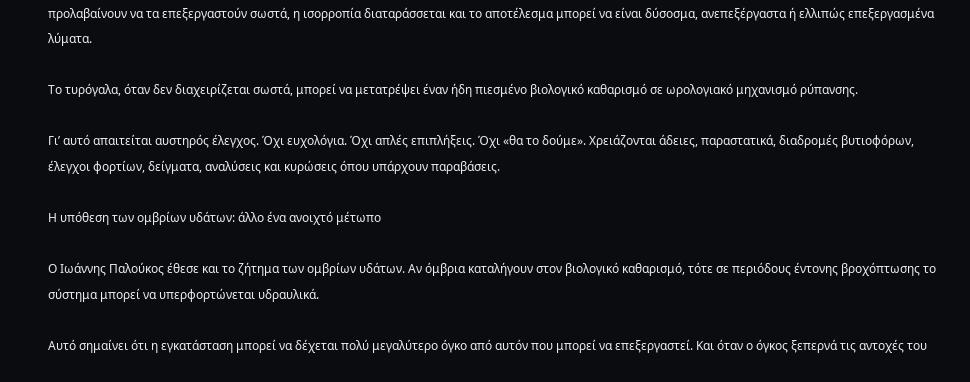προλαβαίνουν να τα επεξεργαστούν σωστά, η ισορροπία διαταράσσεται και το αποτέλεσμα μπορεί να είναι δύσοσμα, ανεπεξέργαστα ή ελλιπώς επεξεργασμένα λύματα.

Το τυρόγαλα, όταν δεν διαχειρίζεται σωστά, μπορεί να μετατρέψει έναν ήδη πιεσμένο βιολογικό καθαρισμό σε ωρολογιακό μηχανισμό ρύπανσης.

Γι’ αυτό απαιτείται αυστηρός έλεγχος. Όχι ευχολόγια. Όχι απλές επιπλήξεις. Όχι «θα το δούμε». Χρειάζονται άδειες, παραστατικά, διαδρομές βυτιοφόρων, έλεγχοι φορτίων, δείγματα, αναλύσεις και κυρώσεις όπου υπάρχουν παραβάσεις.

Η υπόθεση των ομβρίων υδάτων: άλλο ένα ανοιχτό μέτωπο

Ο Ιωάννης Παλούκος έθεσε και το ζήτημα των ομβρίων υδάτων. Αν όμβρια καταλήγουν στον βιολογικό καθαρισμό, τότε σε περιόδους έντονης βροχόπτωσης το σύστημα μπορεί να υπερφορτώνεται υδραυλικά.

Αυτό σημαίνει ότι η εγκατάσταση μπορεί να δέχεται πολύ μεγαλύτερο όγκο από αυτόν που μπορεί να επεξεργαστεί. Και όταν ο όγκος ξεπερνά τις αντοχές του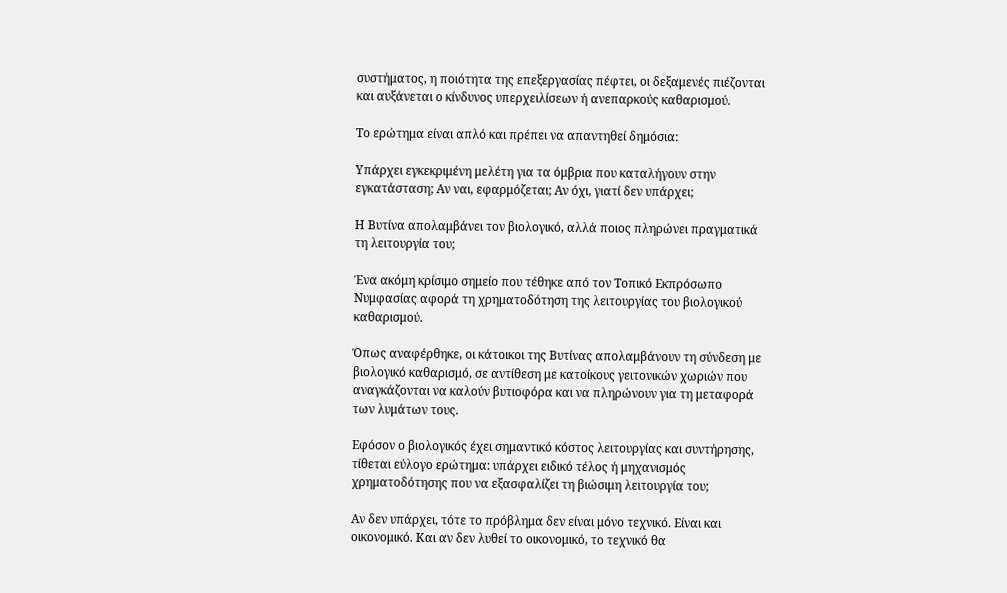συστήματος, η ποιότητα της επεξεργασίας πέφτει, οι δεξαμενές πιέζονται και αυξάνεται ο κίνδυνος υπερχειλίσεων ή ανεπαρκούς καθαρισμού.

Το ερώτημα είναι απλό και πρέπει να απαντηθεί δημόσια:

Υπάρχει εγκεκριμένη μελέτη για τα όμβρια που καταλήγουν στην εγκατάσταση; Αν ναι, εφαρμόζεται; Αν όχι, γιατί δεν υπάρχει;

Η Βυτίνα απολαμβάνει τον βιολογικό, αλλά ποιος πληρώνει πραγματικά τη λειτουργία του;

Ένα ακόμη κρίσιμο σημείο που τέθηκε από τον Τοπικό Εκπρόσωπο Νυμφασίας αφορά τη χρηματοδότηση της λειτουργίας του βιολογικού καθαρισμού.

Όπως αναφέρθηκε, οι κάτοικοι της Βυτίνας απολαμβάνουν τη σύνδεση με βιολογικό καθαρισμό, σε αντίθεση με κατοίκους γειτονικών χωριών που αναγκάζονται να καλούν βυτιοφόρα και να πληρώνουν για τη μεταφορά των λυμάτων τους.

Εφόσον ο βιολογικός έχει σημαντικό κόστος λειτουργίας και συντήρησης, τίθεται εύλογο ερώτημα: υπάρχει ειδικό τέλος ή μηχανισμός χρηματοδότησης που να εξασφαλίζει τη βιώσιμη λειτουργία του;

Αν δεν υπάρχει, τότε το πρόβλημα δεν είναι μόνο τεχνικό. Είναι και οικονομικό. Και αν δεν λυθεί το οικονομικό, το τεχνικό θα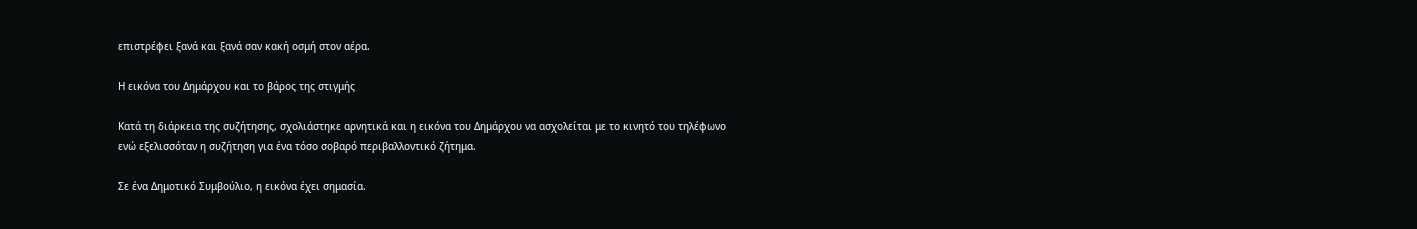επιστρέφει ξανά και ξανά σαν κακή οσμή στον αέρα.

Η εικόνα του Δημάρχου και το βάρος της στιγμής

Κατά τη διάρκεια της συζήτησης, σχολιάστηκε αρνητικά και η εικόνα του Δημάρχου να ασχολείται με το κινητό του τηλέφωνο ενώ εξελισσόταν η συζήτηση για ένα τόσο σοβαρό περιβαλλοντικό ζήτημα.

Σε ένα Δημοτικό Συμβούλιο, η εικόνα έχει σημασία.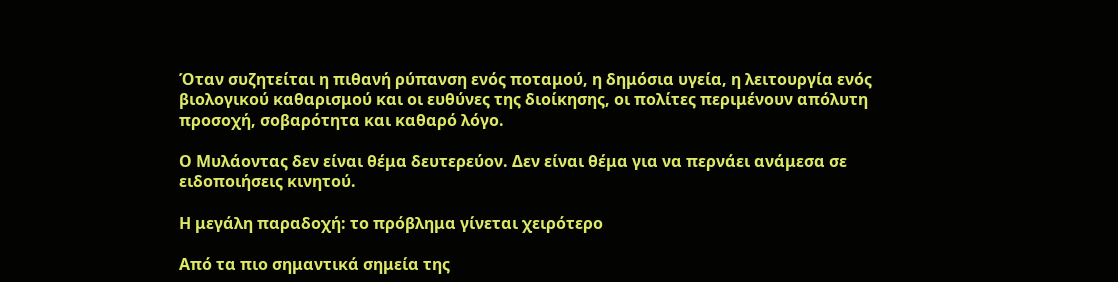Όταν συζητείται η πιθανή ρύπανση ενός ποταμού, η δημόσια υγεία, η λειτουργία ενός βιολογικού καθαρισμού και οι ευθύνες της διοίκησης, οι πολίτες περιμένουν απόλυτη προσοχή, σοβαρότητα και καθαρό λόγο.

Ο Μυλάοντας δεν είναι θέμα δευτερεύον. Δεν είναι θέμα για να περνάει ανάμεσα σε ειδοποιήσεις κινητού.

Η μεγάλη παραδοχή: το πρόβλημα γίνεται χειρότερο

Από τα πιο σημαντικά σημεία της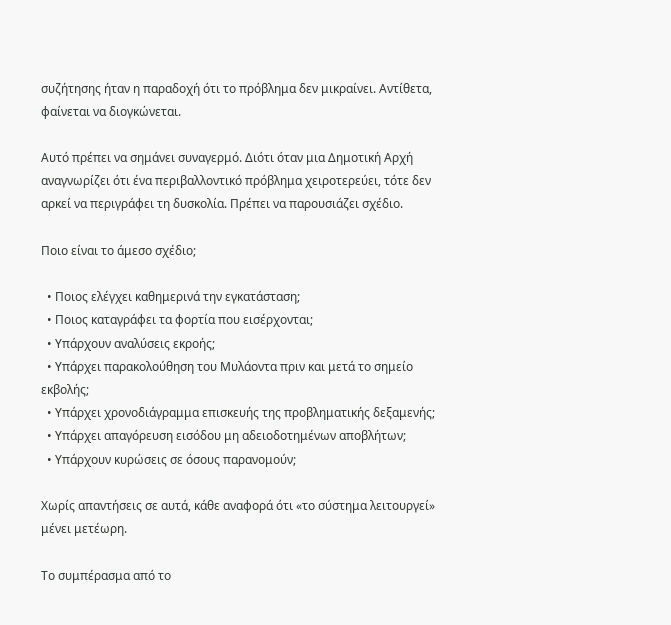συζήτησης ήταν η παραδοχή ότι το πρόβλημα δεν μικραίνει. Αντίθετα, φαίνεται να διογκώνεται.

Αυτό πρέπει να σημάνει συναγερμό. Διότι όταν μια Δημοτική Αρχή αναγνωρίζει ότι ένα περιβαλλοντικό πρόβλημα χειροτερεύει, τότε δεν αρκεί να περιγράφει τη δυσκολία. Πρέπει να παρουσιάζει σχέδιο.

Ποιο είναι το άμεσο σχέδιο;

  • Ποιος ελέγχει καθημερινά την εγκατάσταση;
  • Ποιος καταγράφει τα φορτία που εισέρχονται;
  • Υπάρχουν αναλύσεις εκροής;
  • Υπάρχει παρακολούθηση του Μυλάοντα πριν και μετά το σημείο εκβολής;
  • Υπάρχει χρονοδιάγραμμα επισκευής της προβληματικής δεξαμενής;
  • Υπάρχει απαγόρευση εισόδου μη αδειοδοτημένων αποβλήτων;
  • Υπάρχουν κυρώσεις σε όσους παρανομούν;

Χωρίς απαντήσεις σε αυτά, κάθε αναφορά ότι «το σύστημα λειτουργεί» μένει μετέωρη.

Το συμπέρασμα από το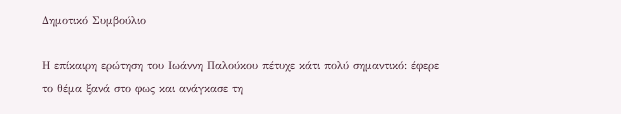Δημοτικό Συμβούλιο

Η επίκαιρη ερώτηση του Ιωάννη Παλούκου πέτυχε κάτι πολύ σημαντικό: έφερε το θέμα ξανά στο φως και ανάγκασε τη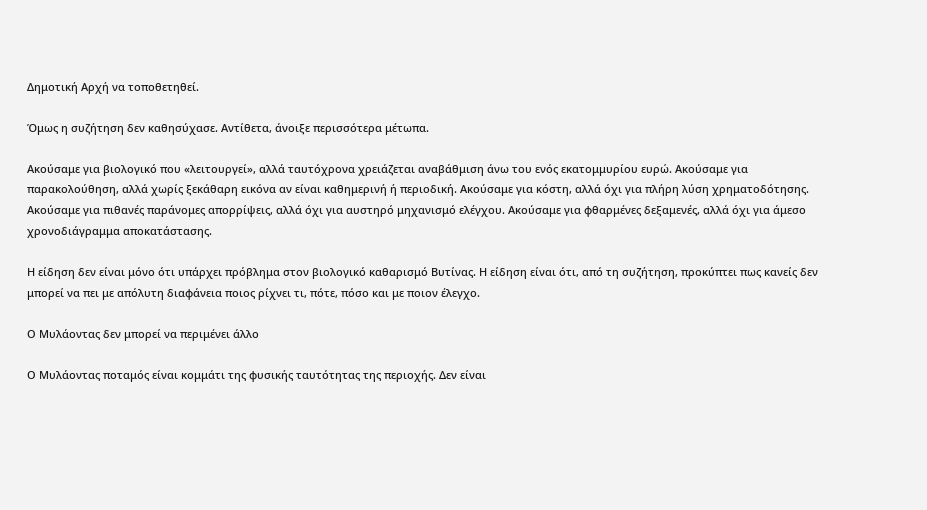Δημοτική Αρχή να τοποθετηθεί.

Όμως η συζήτηση δεν καθησύχασε. Αντίθετα, άνοιξε περισσότερα μέτωπα.

Ακούσαμε για βιολογικό που «λειτουργεί», αλλά ταυτόχρονα χρειάζεται αναβάθμιση άνω του ενός εκατομμυρίου ευρώ. Ακούσαμε για παρακολούθηση, αλλά χωρίς ξεκάθαρη εικόνα αν είναι καθημερινή ή περιοδική. Ακούσαμε για κόστη, αλλά όχι για πλήρη λύση χρηματοδότησης. Ακούσαμε για πιθανές παράνομες απορρίψεις, αλλά όχι για αυστηρό μηχανισμό ελέγχου. Ακούσαμε για φθαρμένες δεξαμενές, αλλά όχι για άμεσο χρονοδιάγραμμα αποκατάστασης.

Η είδηση δεν είναι μόνο ότι υπάρχει πρόβλημα στον βιολογικό καθαρισμό Βυτίνας. Η είδηση είναι ότι, από τη συζήτηση, προκύπτει πως κανείς δεν μπορεί να πει με απόλυτη διαφάνεια ποιος ρίχνει τι, πότε, πόσο και με ποιον έλεγχο.

Ο Μυλάοντας δεν μπορεί να περιμένει άλλο

Ο Μυλάοντας ποταμός είναι κομμάτι της φυσικής ταυτότητας της περιοχής. Δεν είναι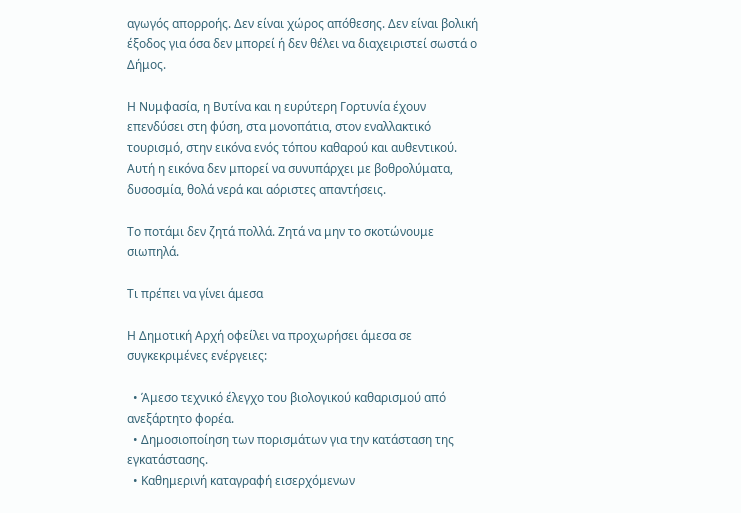αγωγός απορροής. Δεν είναι χώρος απόθεσης. Δεν είναι βολική έξοδος για όσα δεν μπορεί ή δεν θέλει να διαχειριστεί σωστά ο Δήμος.

Η Νυμφασία, η Βυτίνα και η ευρύτερη Γορτυνία έχουν επενδύσει στη φύση, στα μονοπάτια, στον εναλλακτικό τουρισμό, στην εικόνα ενός τόπου καθαρού και αυθεντικού. Αυτή η εικόνα δεν μπορεί να συνυπάρχει με βοθρολύματα, δυσοσμία, θολά νερά και αόριστες απαντήσεις.

Το ποτάμι δεν ζητά πολλά. Ζητά να μην το σκοτώνουμε σιωπηλά.

Τι πρέπει να γίνει άμεσα

Η Δημοτική Αρχή οφείλει να προχωρήσει άμεσα σε συγκεκριμένες ενέργειες:

  • Άμεσο τεχνικό έλεγχο του βιολογικού καθαρισμού από ανεξάρτητο φορέα.
  • Δημοσιοποίηση των πορισμάτων για την κατάσταση της εγκατάστασης.
  • Καθημερινή καταγραφή εισερχόμενων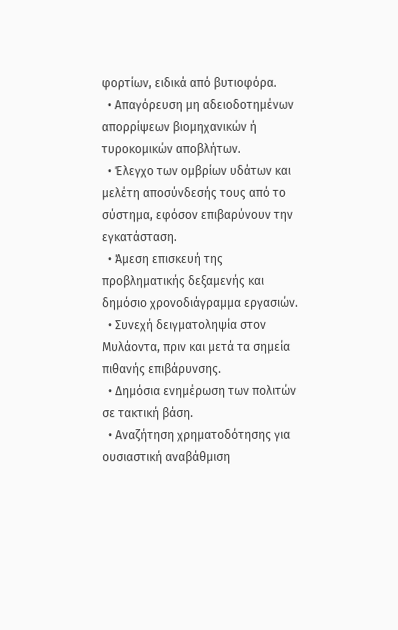φορτίων, ειδικά από βυτιοφόρα.
  • Απαγόρευση μη αδειοδοτημένων απορρίψεων βιομηχανικών ή τυροκομικών αποβλήτων.
  • Έλεγχο των ομβρίων υδάτων και μελέτη αποσύνδεσής τους από το σύστημα, εφόσον επιβαρύνουν την εγκατάσταση.
  • Άμεση επισκευή της προβληματικής δεξαμενής και δημόσιο χρονοδιάγραμμα εργασιών.
  • Συνεχή δειγματοληψία στον Μυλάοντα, πριν και μετά τα σημεία πιθανής επιβάρυνσης.
  • Δημόσια ενημέρωση των πολιτών σε τακτική βάση.
  • Αναζήτηση χρηματοδότησης για ουσιαστική αναβάθμιση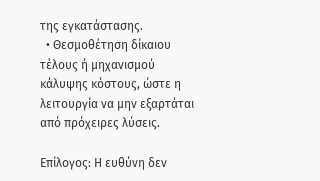της εγκατάστασης.
  • Θεσμοθέτηση δίκαιου τέλους ή μηχανισμού κάλυψης κόστους, ώστε η λειτουργία να μην εξαρτάται από πρόχειρες λύσεις.

Επίλογος: Η ευθύνη δεν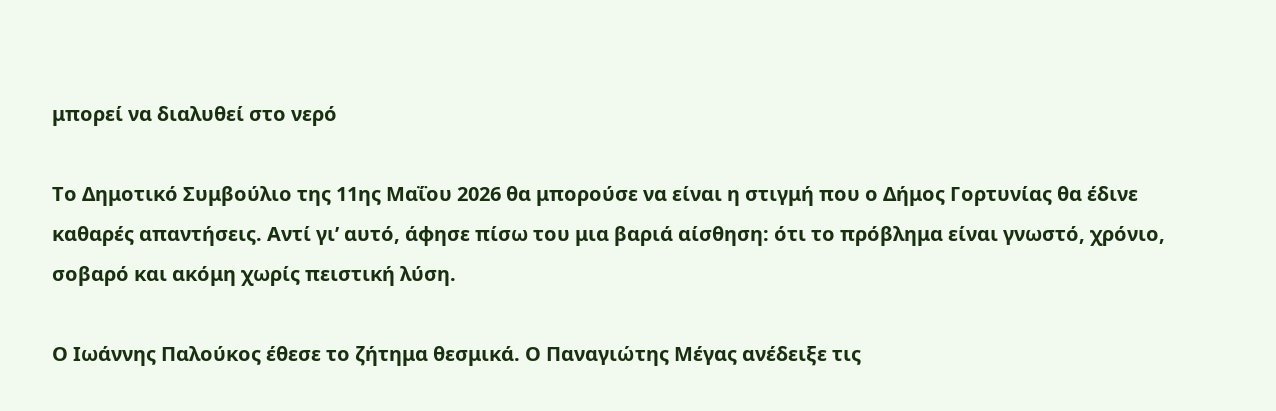μπορεί να διαλυθεί στο νερό

Το Δημοτικό Συμβούλιο της 11ης Μαΐου 2026 θα μπορούσε να είναι η στιγμή που ο Δήμος Γορτυνίας θα έδινε καθαρές απαντήσεις. Αντί γι’ αυτό, άφησε πίσω του μια βαριά αίσθηση: ότι το πρόβλημα είναι γνωστό, χρόνιο, σοβαρό και ακόμη χωρίς πειστική λύση.

Ο Ιωάννης Παλούκος έθεσε το ζήτημα θεσμικά. Ο Παναγιώτης Μέγας ανέδειξε τις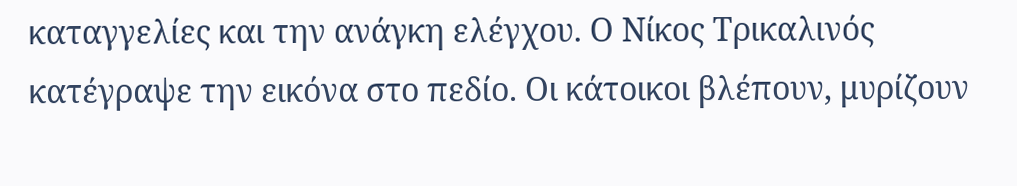καταγγελίες και την ανάγκη ελέγχου. Ο Νίκος Τρικαλινός κατέγραψε την εικόνα στο πεδίο. Οι κάτοικοι βλέπουν, μυρίζουν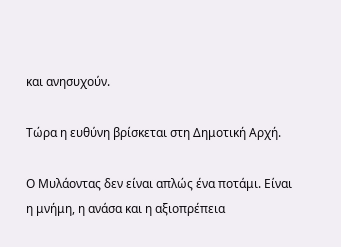και ανησυχούν.

Τώρα η ευθύνη βρίσκεται στη Δημοτική Αρχή.

Ο Μυλάοντας δεν είναι απλώς ένα ποτάμι. Είναι η μνήμη, η ανάσα και η αξιοπρέπεια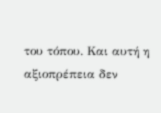του τόπου. Και αυτή η αξιοπρέπεια δεν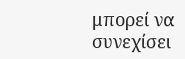μπορεί να συνεχίσει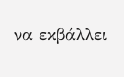να εκβάλλει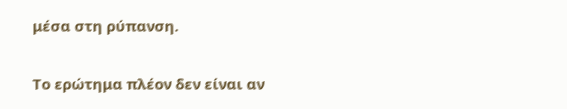μέσα στη ρύπανση.

Το ερώτημα πλέον δεν είναι αν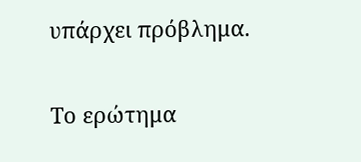υπάρχει πρόβλημα.

Το ερώτημα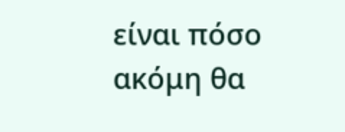είναι πόσο ακόμη θα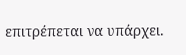επιτρέπεται να υπάρχει.